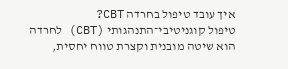איך עובד טיפול בחרדה CBT?
טיפול קוגניטיבי־התנהגותי (CBT) לחרדה הוא שיטה מובנית וקצרת טווח יחסית,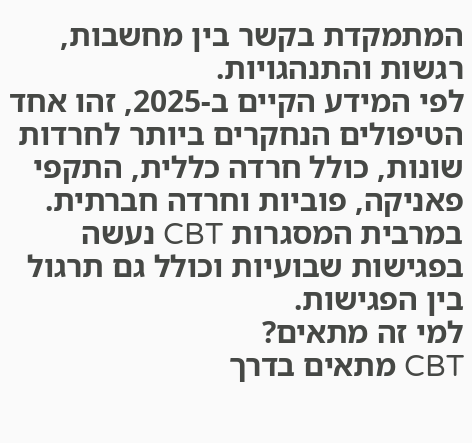המתמקדת בקשר בין מחשבות, רגשות והתנהגויות.
לפי המידע הקיים ב-2025, זהו אחד הטיפולים הנחקרים ביותר לחרדות שונות, כולל חרדה כללית, התקפי פאניקה, פוביות וחרדה חברתית.
במרבית המסגרות CBT נעשה בפגישות שבועיות וכולל גם תרגול בין הפגישות.
למי זה מתאים?
CBT מתאים בדרך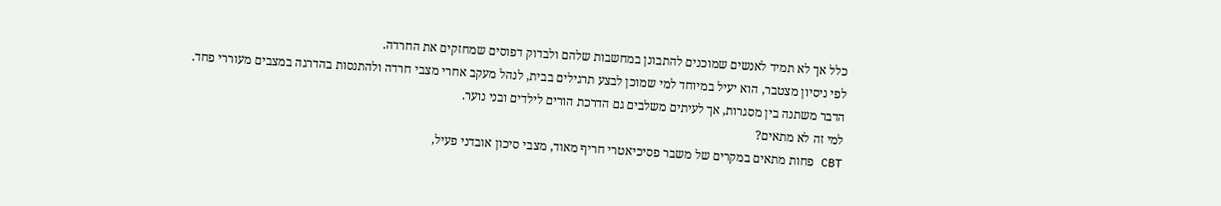כלל אך לא תמיד לאנשים שמוכנים להתבונן במחשבות שלהם ולבדוק דפוסים שמחזקים את החרדה.
לפי ניסיון מצטבר, הוא יעיל במיוחד למי שמוכן לבצע תרגילים בבית, לנהל מעקב אחרי מצבי חרדה ולהתנסות בהדרגה במצבים מעוררי פחד.
הדבר משתנה בין מסגרות, אך לעיתים משלבים גם הדרכת הורים לילדים ובני נוער.
למי זה לא מתאים?
CBT פחות מתאים במקרים של משבר פסיכיאטרי חריף מאוד, מצבי סיכון אובדני פעיל,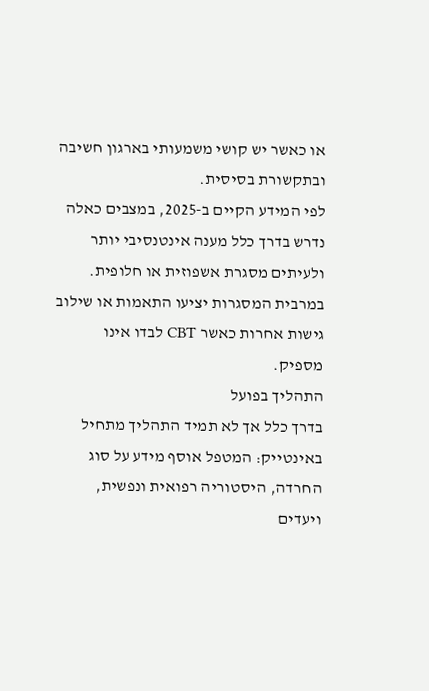או כאשר יש קושי משמעותי בארגון חשיבה ובתקשורת בסיסית.
לפי המידע הקיים ב-2025, במצבים כאלה נדרש בדרך כלל מענה אינטנסיבי יותר ולעיתים מסגרת אשפוזית או חלופית.
במרבית המסגרות יציעו התאמות או שילוב גישות אחרות כאשר CBT לבדו אינו מספיק.
התהליך בפועל
בדרך כלל אך לא תמיד התהליך מתחיל באינטייק: המטפל אוסף מידע על סוג החרדה, היסטוריה רפואית ונפשית, ויעדים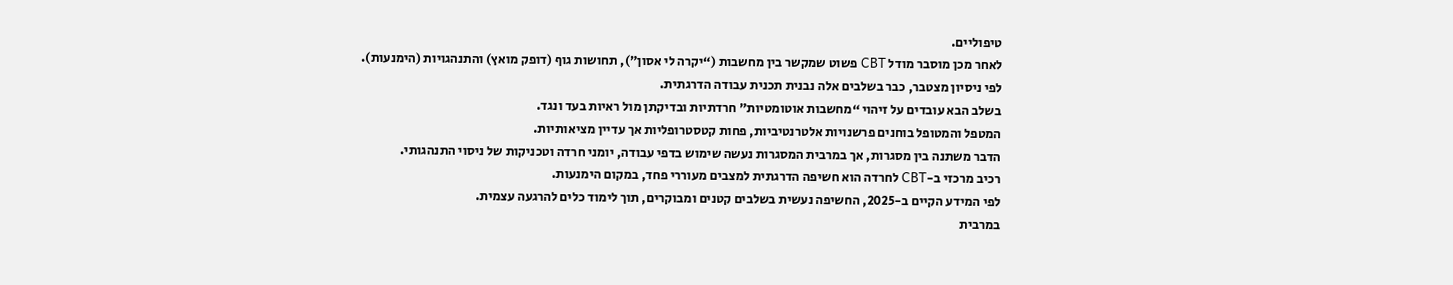טיפוליים.
לאחר מכן מוסבר מודל CBT פשוט שמקשר בין מחשבות (“יקרה לי אסון”), תחושות גוף (דופק מואץ) והתנהגויות (הימנעות).
לפי ניסיון מצטבר, כבר בשלבים אלה נבנית תכנית עבודה הדרגתית.
בשלב הבא עובדים על זיהוי “מחשבות אוטומטיות” חרדתיות ובדיקתן מול ראיות בעד ונגד.
המטפל והמטופל בוחנים פרשנויות אלטרנטיביות, פחות קטסטרופליות אך עדיין מציאותיות.
הדבר משתנה בין מסגרות, אך במרבית המסגרות נעשה שימוש בדפי עבודה, יומני חרדה וטכניקות של ניסוי התנהגותי.
רכיב מרכזי ב-CBT לחרדה הוא חשיפה הדרגתית למצבים מעוררי פחד, במקום הימנעות.
לפי המידע הקיים ב-2025, החשיפה נעשית בשלבים קטנים ומבוקרים, תוך לימוד כלים להרגעה עצמית.
במרבית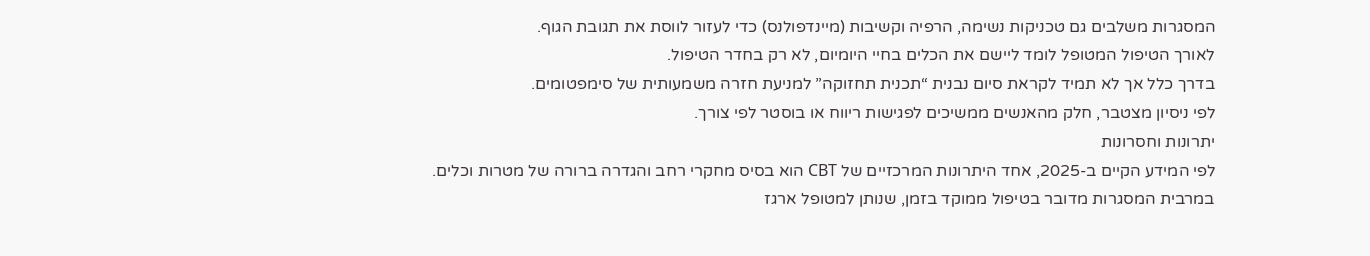המסגרות משלבים גם טכניקות נשימה, הרפיה וקשיבות (מיינדפולנס) כדי לעזור לווסת את תגובת הגוף.
לאורך הטיפול המטופל לומד ליישם את הכלים בחיי היומיום, לא רק בחדר הטיפול.
בדרך כלל אך לא תמיד לקראת סיום נבנית “תכנית תחזוקה” למניעת חזרה משמעותית של סימפטומים.
לפי ניסיון מצטבר, חלק מהאנשים ממשיכים לפגישות ריווח או בוסטר לפי צורך.
יתרונות וחסרונות
לפי המידע הקיים ב-2025, אחד היתרונות המרכזיים של CBT הוא בסיס מחקרי רחב והגדרה ברורה של מטרות וכלים.
במרבית המסגרות מדובר בטיפול ממוקד בזמן, שנותן למטופל ארגז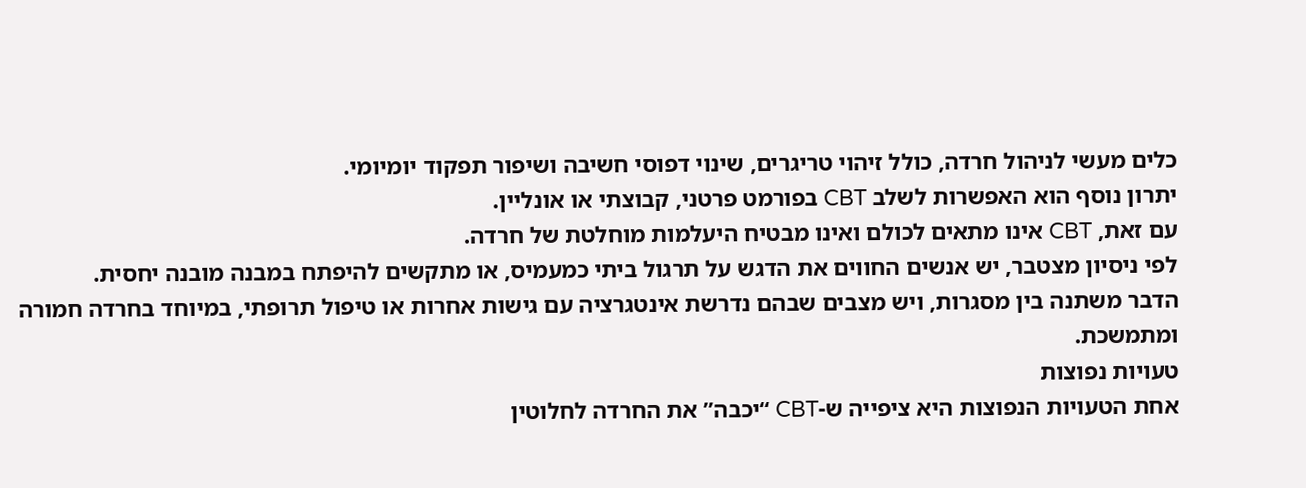כלים מעשי לניהול חרדה, כולל זיהוי טריגרים, שינוי דפוסי חשיבה ושיפור תפקוד יומיומי.
יתרון נוסף הוא האפשרות לשלב CBT בפורמט פרטני, קבוצתי או אונליין.
עם זאת, CBT אינו מתאים לכולם ואינו מבטיח היעלמות מוחלטת של חרדה.
לפי ניסיון מצטבר, יש אנשים החווים את הדגש על תרגול ביתי כמעמיס, או מתקשים להיפתח במבנה מובנה יחסית.
הדבר משתנה בין מסגרות, ויש מצבים שבהם נדרשת אינטגרציה עם גישות אחרות או טיפול תרופתי, במיוחד בחרדה חמורה ומתמשכת.
טעויות נפוצות
אחת הטעויות הנפוצות היא ציפייה ש-CBT “יכבה” את החרדה לחלוטין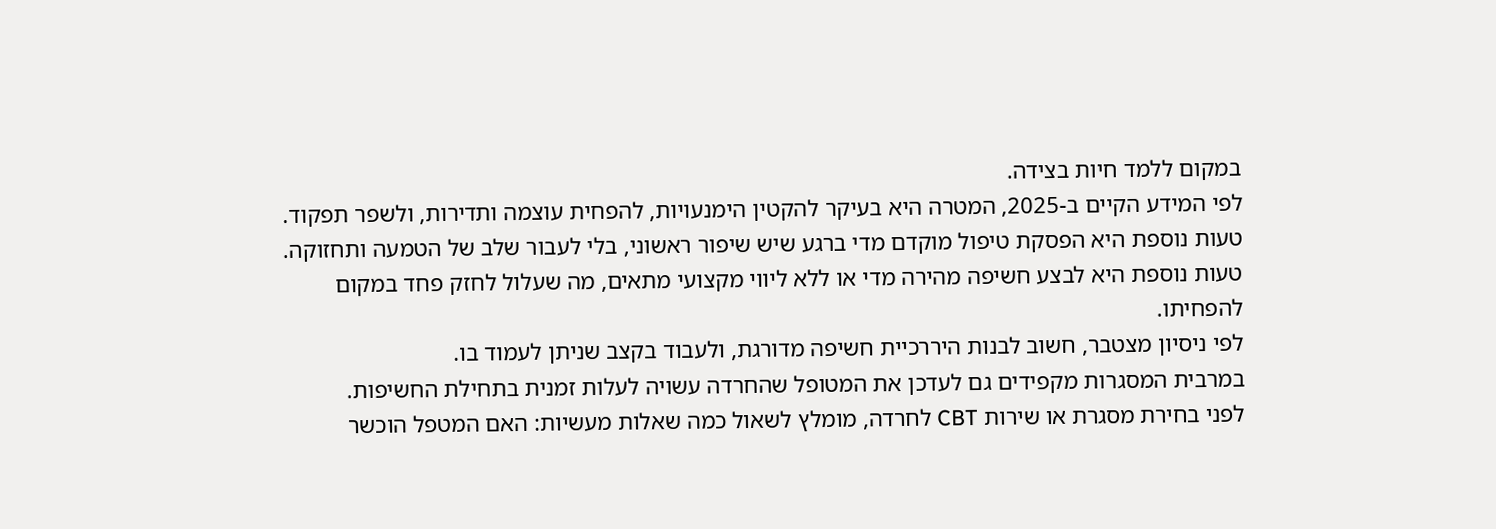במקום ללמד חיות בצידה.
לפי המידע הקיים ב-2025, המטרה היא בעיקר להקטין הימנעויות, להפחית עוצמה ותדירות, ולשפר תפקוד.
טעות נוספת היא הפסקת טיפול מוקדם מדי ברגע שיש שיפור ראשוני, בלי לעבור שלב של הטמעה ותחזוקה.
טעות נוספת היא לבצע חשיפה מהירה מדי או ללא ליווי מקצועי מתאים, מה שעלול לחזק פחד במקום להפחיתו.
לפי ניסיון מצטבר, חשוב לבנות היררכיית חשיפה מדורגת, ולעבוד בקצב שניתן לעמוד בו.
במרבית המסגרות מקפידים גם לעדכן את המטופל שהחרדה עשויה לעלות זמנית בתחילת החשיפות.
לפני בחירת מסגרת או שירות CBT לחרדה, מומלץ לשאול כמה שאלות מעשיות: האם המטפל הוכשר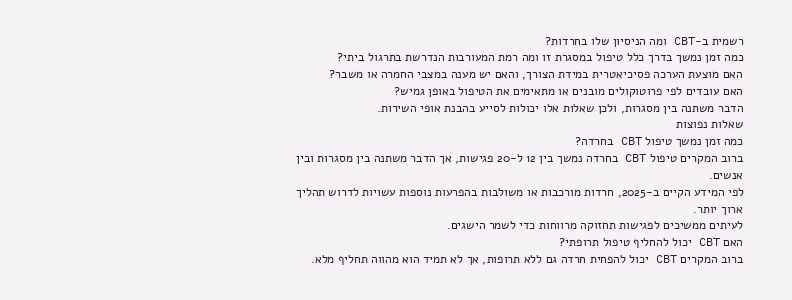רשמית ב-CBT ומה הניסיון שלו בחרדות?
כמה זמן נמשך בדרך כלל טיפול במסגרת זו ומה רמת המעורבות הנדרשת בתרגול ביתי?
האם מוצעת הערכה פסיכיאטרית במידת הצורך, והאם יש מענה במצבי החמרה או משבר?
האם עובדים לפי פרוטוקולים מובנים או מתאימים את הטיפול באופן גמיש?
הדבר משתנה בין מסגרות, ולכן שאלות אלו יכולות לסייע בהבנת אופי השירות.
שאלות נפוצות
כמה זמן נמשך טיפול CBT בחרדה?
ברוב המקרים טיפול CBT בחרדה נמשך בין 12 ל-20 פגישות, אך הדבר משתנה בין מסגרות ובין אנשים.
לפי המידע הקיים ב-2025, חרדות מורכבות או משולבות בהפרעות נוספות עשויות לדרוש תהליך ארוך יותר.
לעיתים ממשיכים לפגישות תחזוקה מרווחות כדי לשמר הישגים.
האם CBT יכול להחליף טיפול תרופתי?
ברוב המקרים CBT יכול להפחית חרדה גם ללא תרופות, אך לא תמיד הוא מהווה תחליף מלא.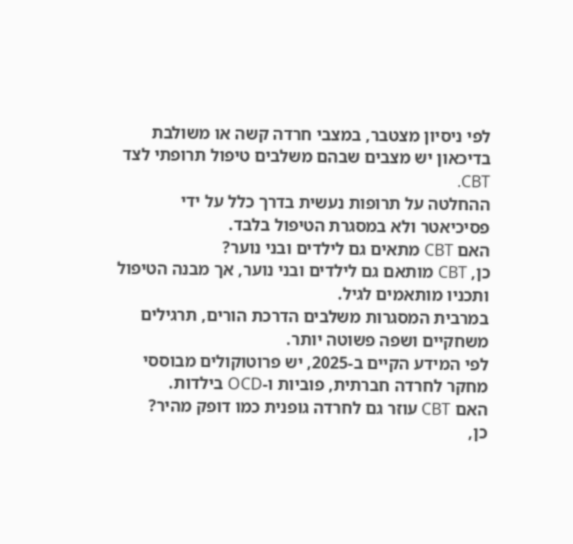לפי ניסיון מצטבר, במצבי חרדה קשה או משולבת בדיכאון יש מצבים שבהם משלבים טיפול תרופתי לצד CBT.
ההחלטה על תרופות נעשית בדרך כלל על ידי פסיכיאטר ולא במסגרת הטיפול בלבד.
האם CBT מתאים גם לילדים ובני נוער?
כן, CBT מותאם גם לילדים ובני נוער, אך מבנה הטיפול ותכניו מותאמים לגיל.
במרבית המסגרות משלבים הדרכת הורים, תרגילים משחקיים ושפה פשוטה יותר.
לפי המידע הקיים ב-2025, יש פרוטוקולים מבוססי מחקר לחרדה חברתית, פוביות ו-OCD בילדות.
האם CBT עוזר גם לחרדה גופנית כמו דופק מהיר?
כן,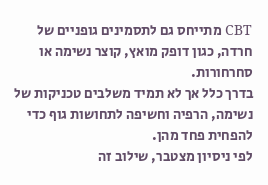CBT מתייחס גם לתסמינים גופניים של חרדה, כגון דופק מואץ, קוצר נשימה או סחרחורות.
בדרך כלל אך לא תמיד משלבים טכניקות של נשימה, הרפיה וחשיפה לתחושות גוף כדי להפחית פחד מהן.
לפי ניסיון מצטבר, שילוב זה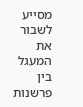מסייע לשבור את המעגל בין פרשנות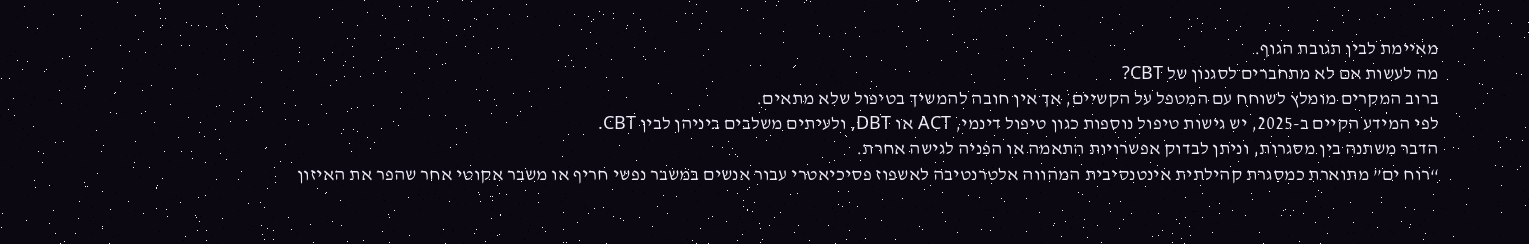מאיימת לבין תגובת הגוף.
מה לעשות אם לא מתחברים לסגנון של CBT?
ברוב המקרים מומלץ לשוחח עם המטפל על הקשיים, אך אין חובה להמשיך בטיפול שלא מתאים.
לפי המידע הקיים ב-2025, יש גישות טיפול נוספות כגון טיפול דינמי, ACT או DBT, ולעיתים משלבים ביניהן לבין CBT.
הדבר משתנה בין מסגרות, וניתן לבדוק אפשרויות התאמה או הפניה לגישה אחרת.
“רוח ים” מתוארת כמסגרת קהילתית אינטנסיבית המהווה אלטרנטיבה לאשפוז פסיכיאטרי עבור אנשים במשבר נפשי חריף או משבר אקוטי אחר שהפר את האיזון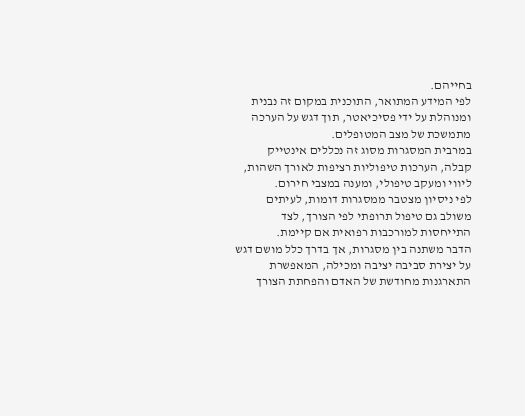בחייהם.
לפי המידע המתואר, התוכנית במקום זה נבנית ומנוהלת על ידי פסיכיאטר, תוך דגש על הערכה מתמשכת של מצב המטופלים.
במרבית המסגרות מסוג זה נכללים אינטייק קבלה, הערכות טיפוליות רציפות לאורך השהות, ליווי ומעקב טיפולי, ומענה במצבי חירום.
לפי ניסיון מצטבר ממסגרות דומות, לעיתים משולב גם טיפול תרופתי לפי הצורך, לצד התייחסות למורכבות רפואית אם קיימת.
הדבר משתנה בין מסגרות, אך בדרך כלל מושם דגש על יצירת סביבה יציבה ומכילה, המאפשרת התארגנות מחודשת של האדם והפחתת הצורך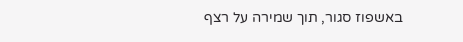באשפוז סגור, תוך שמירה על רצף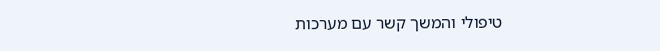טיפולי והמשך קשר עם מערכות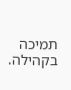תמיכה בקהילה.